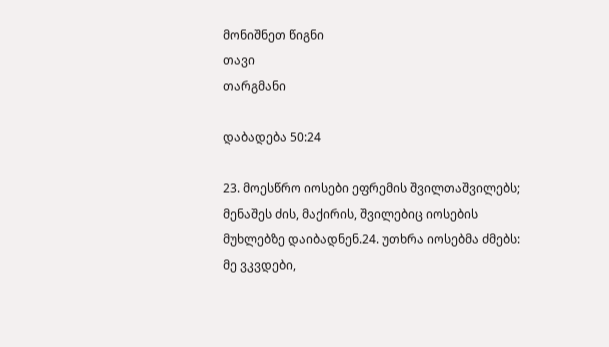მონიშნეთ წიგნი
თავი
თარგმანი

დაბადება 50:24

23. მოესწრო იოსები ეფრემის შვილთაშვილებს; მენაშეს ძის, მაქირის, შვილებიც იოსების მუხლებზე დაიბადნენ.24. უთხრა იოსებმა ძმებს: მე ვკვდები,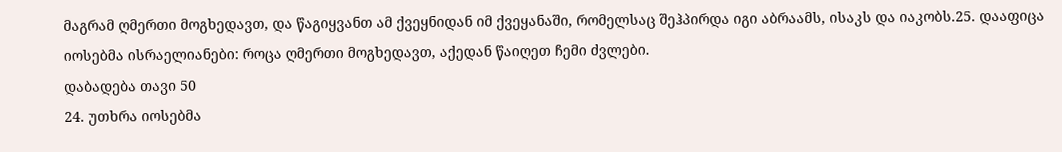მაგრამ ღმერთი მოგხედავთ, და წაგიყვანთ ამ ქვეყნიდან იმ ქვეყანაში, რომელსაც შეჰპირდა იგი აბრაამს, ისაკს და იაკობს.25. დააფიცა იოსებმა ისრაელიანები: როცა ღმერთი მოგხედავთ, აქედან წაიღეთ ჩემი ძვლები.
დაბადება თავი 50
24. უთხრა იოსებმა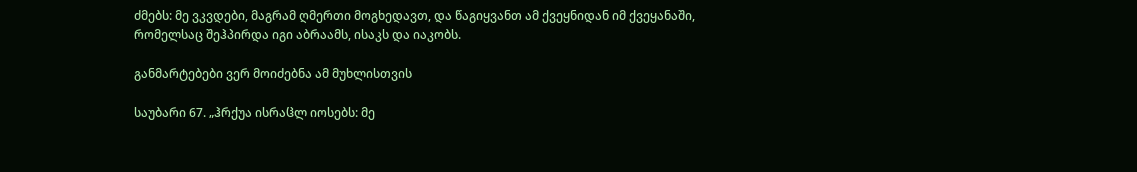ძმებს: მე ვკვდები, მაგრამ ღმერთი მოგხედავთ, და წაგიყვანთ ამ ქვეყნიდან იმ ქვეყანაში, რომელსაც შეჰპირდა იგი აბრაამს, ისაკს და იაკობს.

განმარტებები ვერ მოიძებნა ამ მუხლისთვის

საუბარი 67. „ჰრქუა ისრაჱლ იოსებს: მე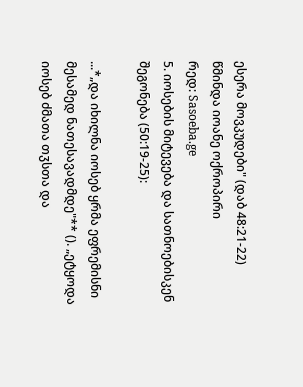ესერა მოვკუდები" (დაბ 48:21-22)
წმინდა იოანე ოქროპირი
რედ: Sasoeba.ge
5. იოსების მიტევება და სათნოებისკენ შეგონება (50:19-25):

...*„და იხილნა იოსებ ყრმა ეფრემისნი მესამედ ნათესავადმდე"** (). „ეტყოდა იოსებ ძმათა თჳსთა და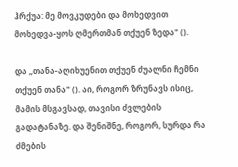ჰრქუა: მე მოვკუდები და მოხედვით მოხედვა-ყოს ღმერთმან თქუენ ზედა" ().

და „თანა-აღიხუენით თქუენ ძუალნი ჩემნი თქუენ თანა" (). აი, როგორ ზრუნავს ისიც, მამის მსგავსად, თავისი ძვლების გადატანაზე. და შენიშნე, როგორ, სურდა რა ძმების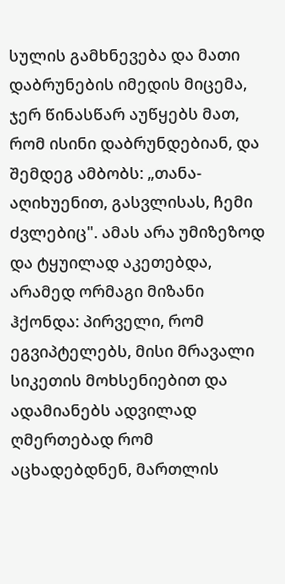სულის გამხნევება და მათი დაბრუნების იმედის მიცემა, ჯერ წინასწარ აუწყებს მათ, რომ ისინი დაბრუნდებიან, და შემდეგ ამბობს: „თანა-აღიხუენით, გასვლისას, ჩემი ძვლებიც". ამას არა უმიზეზოდ და ტყუილად აკეთებდა, არამედ ორმაგი მიზანი ჰქონდა: პირველი, რომ ეგვიპტელებს, მისი მრავალი სიკეთის მოხსენიებით და ადამიანებს ადვილად ღმერთებად რომ აცხადებდნენ, მართლის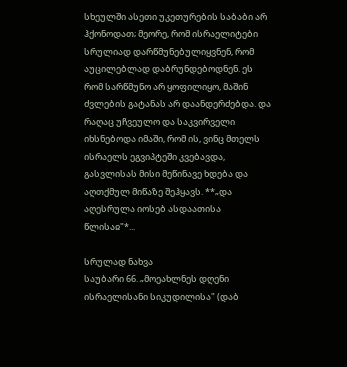სხეულში ასეთი უკეთურების საბაბი არ ჰქონოდათ; მეორე, რომ ისრაელიტები სრულიად დარწმუნებულიყვნენ, რომ აუცილებლად დაბრუნდებოდნენ. ეს რომ სარწმუნო არ ყოფილიყო, მაშინ ძვლების გატანას არ დაანდერძებდა. და რაღაც უჩვეულო და საკვირველი იხსნებოდა იმაში, რომ ის, ვინც მთელს ისრაელს ეგვიპტეში კვებავდა, გასვლისას მისი მეწინავე ხდება და აღთქმულ მიწაზე შეჰყავს. **„და აღესრულა იოსებ ასდაათისა წლისაჲ"*...

სრულად ნახვა
საუბარი 66. „მოეახლნეს დღენი ისრაელისანი სიკუდილისა" (დაბ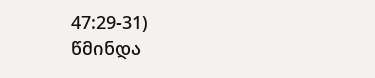47:29-31)
წმინდა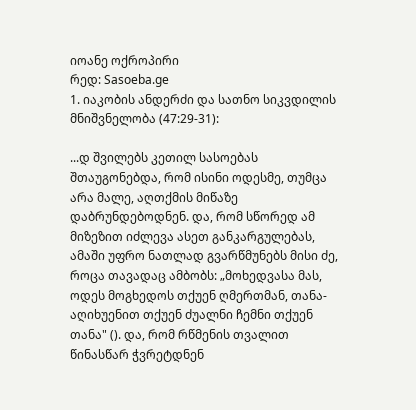იოანე ოქროპირი
რედ: Sasoeba.ge
1. იაკობის ანდერძი და სათნო სიკვდილის მნიშვნელობა (47:29-31):

...დ შვილებს კეთილ სასოებას შთაუგონებდა, რომ ისინი ოდესმე, თუმცა არა მალე, აღთქმის მიწაზე დაბრუნდებოდნენ. და, რომ სწორედ ამ მიზეზით იძლევა ასეთ განკარგულებას, ამაში უფრო ნათლად გვარწმუნებს მისი ძე, როცა თავადაც ამბობს: „მოხედვასა მას, ოდეს მოგხედოს თქუენ ღმერთმან, თანა-აღიხუენით თქუენ ძუალნი ჩემნი თქუენ თანა" (). და, რომ რწმენის თვალით წინასწარ ჭვრეტდნენ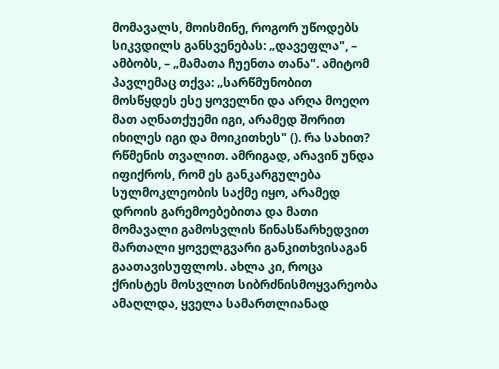მომავალს, მოისმინე, როგორ უწოდებს სიკვდილს განსვენებას: „დავეფლა", – ამბობს, – „მამათა ჩუენთა თანა". ამიტომ პავლემაც თქვა: „სარწმუნობით მოსწყდეს ესე ყოველნი და არღა მოეღო მათ აღნათქუემი იგი, არამედ შორით იხილეს იგი და მოიკითხეს" (). რა სახით? რწმენის თვალით. ამრიგად, არავინ უნდა იფიქროს, რომ ეს განკარგულება სულმოკლეობის საქმე იყო, არამედ დროის გარემოებებითა და მათი მომავალი გამოსვლის წინასწარხედვით მართალი ყოველგვარი განკითხვისაგან გაათავისუფლოს. ახლა კი, როცა ქრისტეს მოსვლით სიბრძნისმოყვარეობა ამაღლდა, ყველა სამართლიანად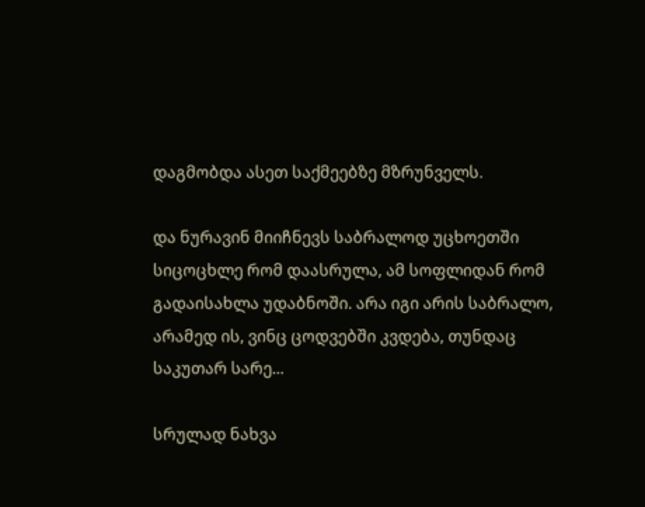დაგმობდა ასეთ საქმეებზე მზრუნველს.

და ნურავინ მიიჩნევს საბრალოდ უცხოეთში სიცოცხლე რომ დაასრულა, ამ სოფლიდან რომ გადაისახლა უდაბნოში. არა იგი არის საბრალო, არამედ ის, ვინც ცოდვებში კვდება, თუნდაც საკუთარ სარე...

სრულად ნახვა